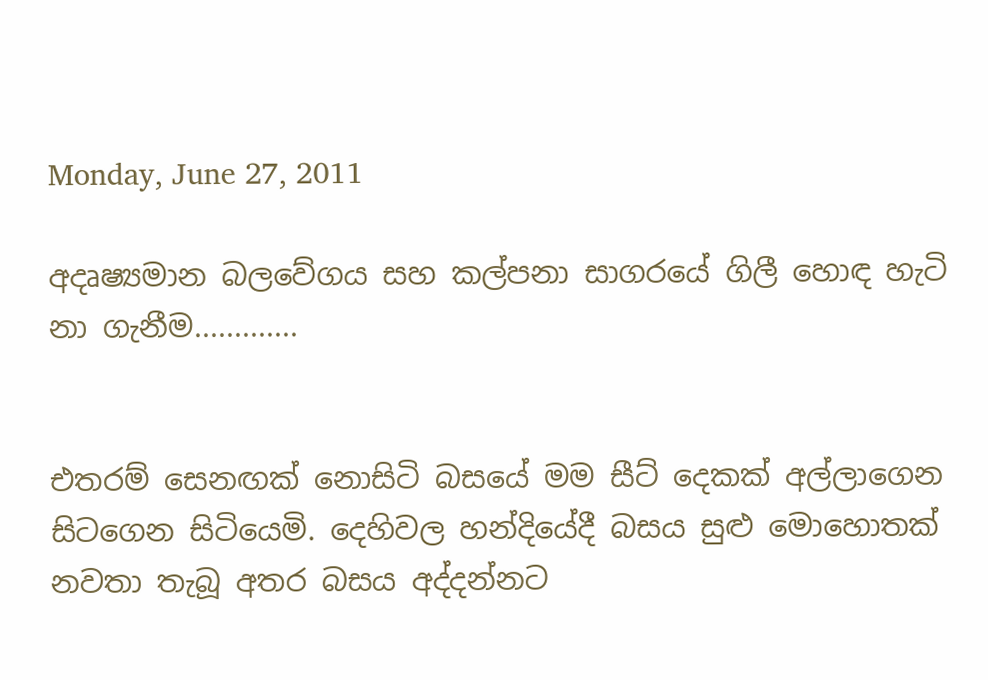Monday, June 27, 2011

අදෘෂ්‍යමාන බලවේගය සහ කල්පනා සාගරයේ ගිලී හොඳ හැටි නා ගැනීම.............


එතරම් සෙනඟක් නොසිටි බසයේ මම සීට් දෙකක් අල්ලාගෙන සිටගෙන සිටියෙමි. දෙහිවල හන්දියේදී බසය සුළු මොහොතක් නවතා තැබූ අතර බසය අද්දන්නට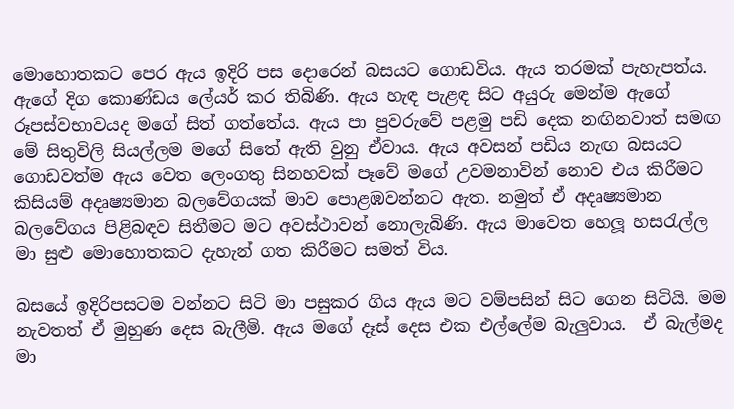මොහොතකට පෙර ඇය ඉදිරි පස දොරෙන් බසයට ගොඩවිය. ඇය තරමක් පැහැපත්ය. ඇගේ දිග කොණ්ඩය ලේයර් කර තිබිණි. ඇය හැඳ පැළඳ සිට අයුරු මෙන්ම ඇගේ රූපස්වභාවයද මගේ සිත් ගත්තේය. ඇය පා පුවරුවේ පළමු පඩි දෙක නඟිනවාත් සමඟ මේ සිතුවිලි සියල්ලම මගේ සිතේ ඇති වුනු ඒවාය. ඇය අවසන් පඩිය නැඟ බසයට ගොඩවත්ම ඇය වෙත ලෙංගතු සිනහවක් පෑවේ මගේ උවමනාවින් නොව එය කිරීමට කිසියම් අදෘෂ්‍යමාන බලවේගයක් මාව පොළඹවන්නට ඇත. නමුත් ඒ අදෘෂ්‍යමාන බලවේගය පිළිබඳව සිතීමට මට අවස්ථාවන් නොලැබිණි. ඇය මාවෙත හෙලූ හසරැල්ල මා සුළු මොහොතකට දැහැන් ගත කිරීමට සමත් විය.

බසයේ ඉදිරිපසටම වන්නට සිටි මා පසුකර ගිය ඇය මට වම්පසින් සිට ගෙන සිටියි. මම නැවතත් ඒ මුහුණ දෙස බැලීමි. ඇය මගේ දෑස් දෙස එක එල්ලේම බැලුවාය.  ඒ බැල්මද මා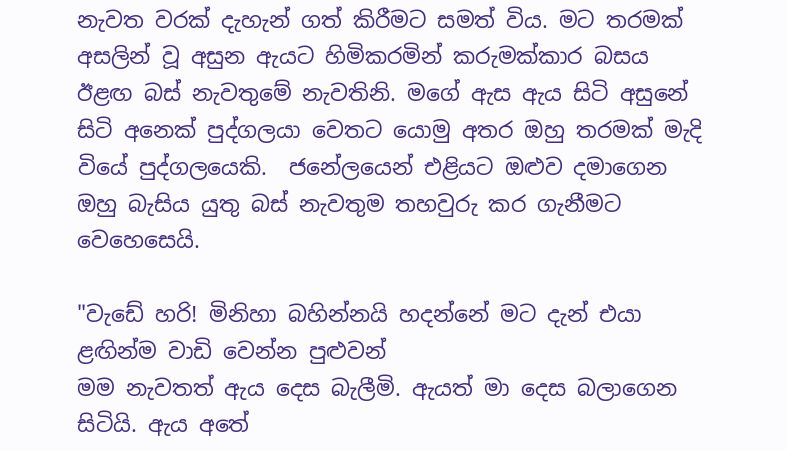නැවත වරක් දැහැන් ගත් කිරීමට සමත් විය. මට තරමක් අසලින් වූ අසුන ඇයට හිමිකරමින් කරුමක්කාර බසය ඊළඟ බස් නැවතුමේ නැවතිනි. මගේ ඇස ඇය සිටි අසුනේ සිටි අනෙක් පුද්ගලයා වෙතට යොමු අතර ඔහු තරමක් මැදි වියේ පුද්ගලයෙකි.  ජනේලයෙන් එළියට ඔළුව දමාගෙන ඔහු බැසිය යුතු බස් නැවතුම තහවුරු කර ගැනීමට වෙහෙසෙයි.

"වැඩේ හරි! මිනිහා බහින්නයි හදන්නේ මට දැන් එයා ළඟින්ම වාඩි වෙන්න පුළුවන්
මම නැවතත් ඇය දෙස බැලීමි. ඇයත් මා දෙස බලාගෙන සිටියි. ඇය අතේ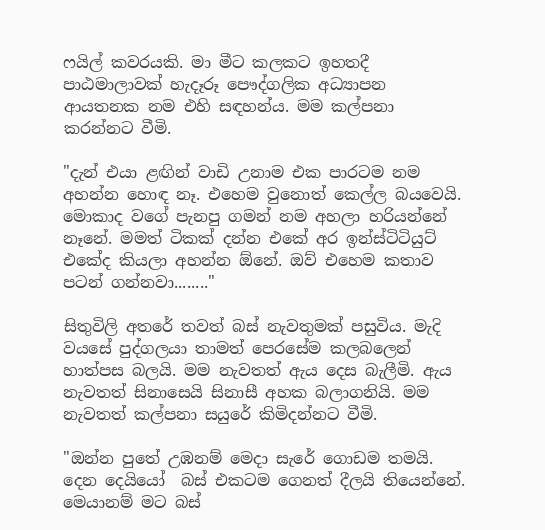ෆයිල් කවරයකි. මා මීට කලකට ඉහතදී පාඨමාලාවක් හැදෑරූ පෞද්ගලික අධ්‍යාපන ආයතනක නම එහි සඳහන්ය. මම කල්පනා කරන්නට වීමි.

"දැන් එයා ළඟින් වාඩි උනාම එක පාරටම නම අහන්න හොඳ නෑ. එහෙම වුනොත් කෙල්ල බයවෙයි. මොකාද වගේ පැනපු ගමන් නම අහලා හරියන්නේ නෑනේ. මමත් ටිකක් දන්න එකේ අර ඉන්ස්ටිටියුට් එකේද කියලා අහන්න ඕනේ. ඔව් එහෙම කතාව පටන් ගන්නවා........"

සිතුවිලි අතරේ තවත් බස් නැවතුමක් පසුවිය. මැදි වයසේ පුද්ගලයා තාමත් පෙරසේම කලබලෙන් හාත්පස බලයි. මම නැවතත් ඇය දෙස බැලීමි. ඇය නැවතත් සිනාසෙයි සිනාසී අහක බලාගනියි. මම නැවතත් කල්පනා සයුරේ කිමිදන්නට වීමි.

"ඔන්න පුතේ උඹනම් මෙදා සැරේ ගොඩම තමයි. දෙන දෙයියෝ  බස් එකටම ගෙනත් දීලයි තියෙන්නේ. මෙයානම් මට බස්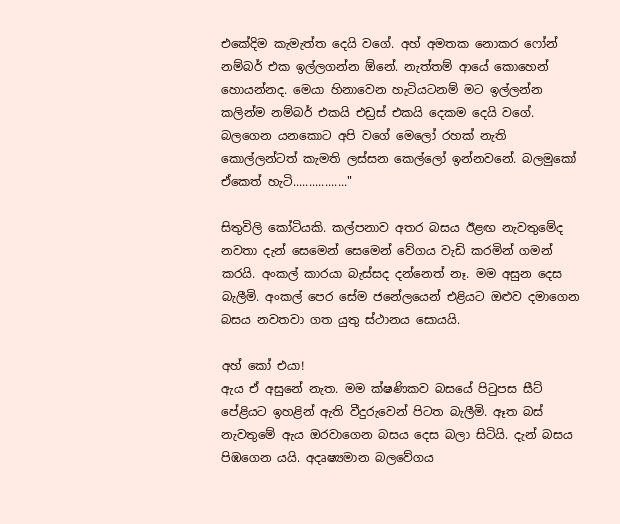එකේදිම කැමැත්ත දෙයි වගේ. අහ් අමතක නොකර ෆෝන් නම්බර් එක ඉල්ලගන්න ඕනේ. නැත්තම් ආයේ කොහෙන් හොයන්නද. මෙයා හිනාවෙන හැටියටනම් මට ඉල්ලන්න කලින්ම නම්බර් එකයි එඩ්‍රස් එකයි දෙකම දෙයි වගේ. බලගෙන යනකොට අපි වගේ මෙලෝ රහක් නැති කොල්ලන්ටත් කැමති ලස්සන කෙල්ලෝ ඉන්නවනේ. බලමුකෝ ඒකෙත් හැටි................."

සිතුවිලි කෝටියකි. කල්පනාව අතර බසය ඊළඟ නැවතුමේද නවතා දැන් සෙමෙන් සෙමෙන් වේගය වැඩි කරමින් ගමන් කරයි. අංකල් කාරයා බැස්සද දන්නෙත් නෑ. මම අසුන දෙස බැලීමි. අංකල් පෙර සේම ජනේලයෙන් එළියට ඔළුව දමාගෙන බසය නවතවා ගත යුතු ස්ථානය සොයයි.

අහ් කෝ එයා!
ඇය ඒ අසුනේ නැත. මම ක්ෂණිකව බසයේ පිටුපස සීට් පේළියට ඉහළින් ඇති වීදුරුවෙන් පිටත බැලීමි. ඈත බස් නැවතුමේ ඇය ඔරවාගෙන බසය දෙස බලා සිටියි. දැන් බසය පිඹගෙන යයි. අදෘෂ්‍යමාන බලවේගය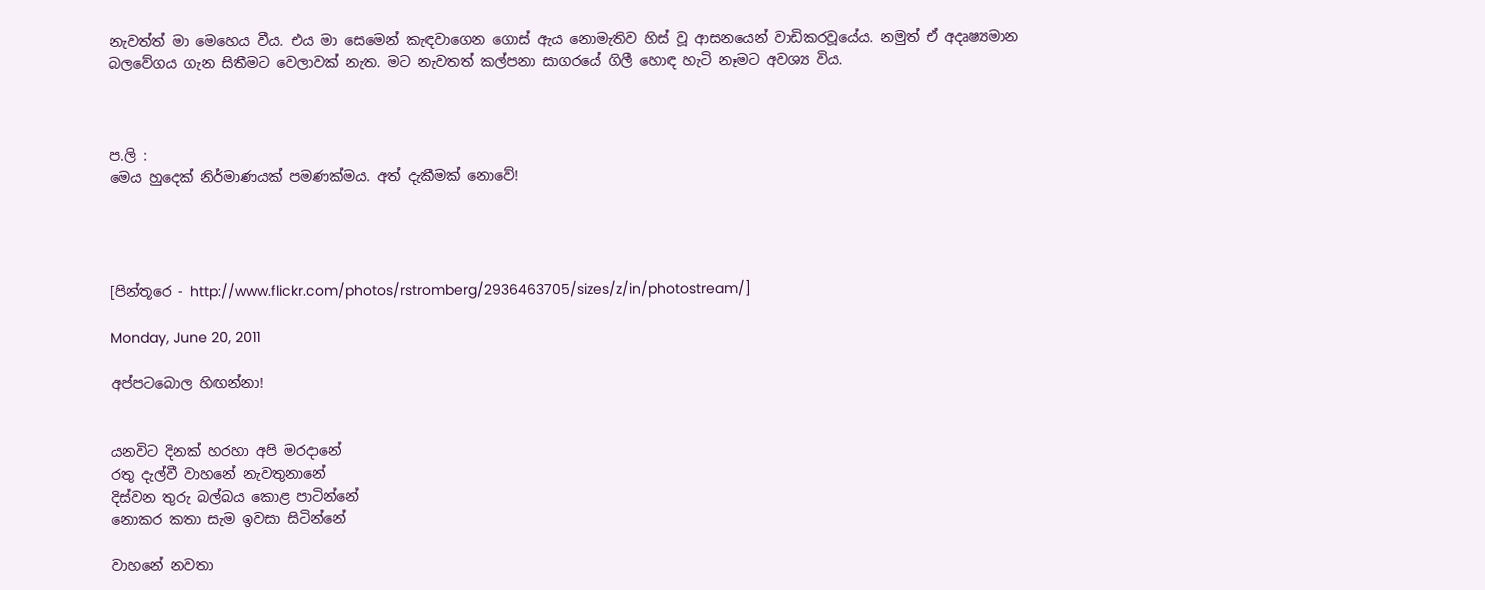නැවත්ත් මා මෙහෙය වීය. එය මා සෙමෙන් කැඳවාගෙන ගොස් ඇය නොමැතිව හිස් වූ ආසනයෙන් වාඩිකරවූයේය. නමුත් ඒ අදෘෂ්‍යමාන බලවේගය ගැන සිතීමට වෙලාවක් නැත. මට නැවතත් කල්පනා සාගරයේ ගිලී හොඳ හැටි නෑමට අවශ්‍ය විය.



ප.ලි :
මෙය හුදෙක් නිර්මාණයක් පමණක්මය. අත් දැකීමක් නොවේ!




[පින්තූරෙ - http://www.flickr.com/photos/rstromberg/2936463705/sizes/z/in/photostream/]

Monday, June 20, 2011

අප්පටබොල හිඟන්නා!


යනවිට දිනක් හරහා අපි මරදානේ
රතු දැල්වී වාහනේ නැවතුනානේ
දිස්වන තුරු බල්බය කොළ පාටින්නේ
නොකර කතා සැම ඉවසා සිටින්නේ

වාහනේ නවතා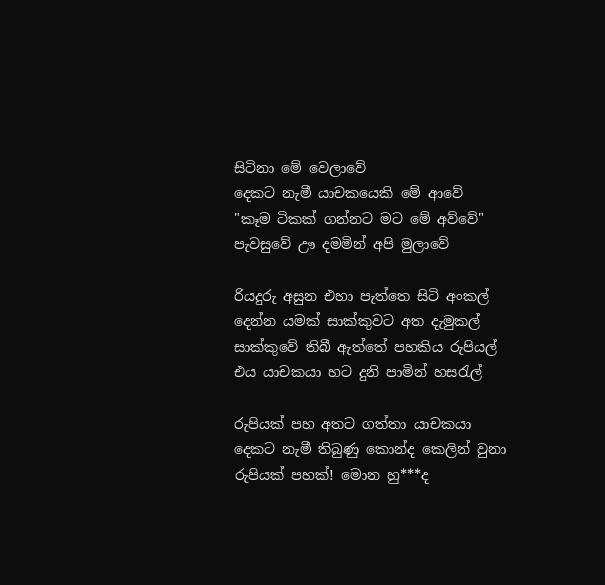සිටිනා මේ වෙලාවේ
දෙකට නැමී යාචකයෙකි මේ ආවේ
"කෑම ටිකක් ගන්නට මට මේ අව්වේ"
පැවසුවේ ඌ දමමින් අපි මුලාවේ

රියදුරු අසුන එහා පැත්තෙ සිටි අංකල්
දෙන්න යමක් සාක්කුවට අත දැමුකල්
සාක්කුවේ තිබී ඇත්තේ පහකිය රුපියල්
එය යාචකයා හට දුනි පාමින් හසරැල්

රුපියක් පහ අතට ගත්තා යාචකයා
දෙකට නැමී තිබුණු කොන්ද කෙලින් වුනා
රුපියක් පහක්! මොන හු***ද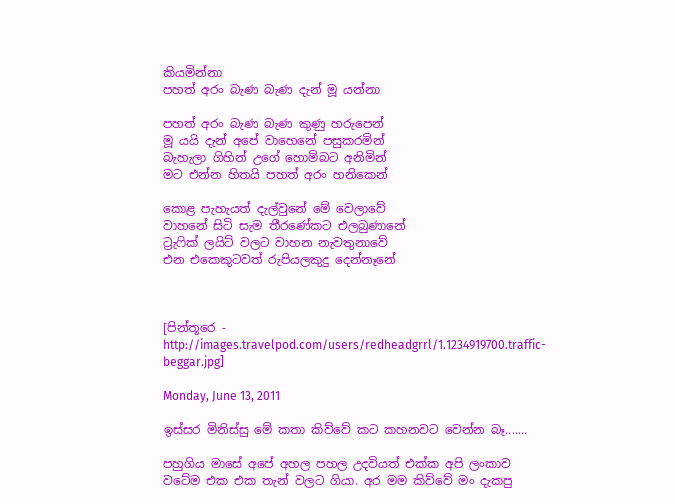කියමින්නා
පහත් අරං බැණ බැණ දැන් මූ යන්නා

පහත් අරං බැණ බැණ කුණු හරුපෙන්
මූ යයි දැන් අපේ වාහෙනේ පසුකරමින්
බැහැලා ගිහින් උගේ හොම්බට අනිමින්
මට එන්න හිතයි පහත් අරං හනිකෙන්

කොළ පැහැයත් දැල්වුනේ මේ වෙලාවේ
වාහනේ සිටි සැම තීරණේකට එලබුණානේ
ට්‍රැෆික් ලයිට් වලට වාහන නැවතුනාවේ
එන එකෙකුටවත් රුපියලකුදු දෙන්නෑනේ



[පින්තූරෙ - http://images.travelpod.com/users/redheadgrrl/1.1234919700.traffic-beggar.jpg]

Monday, June 13, 2011

ඉස්සර මිනිස්සු මේ කතා කිව්වේ කට කහනවට වෙන්න බෑ.......

පහුගිය මාසේ අපේ අහල පහල උදවියත් එක්ක අපි ලංකාව වටේම එක එක තැන් වලට ගියා. අර මම කිව්වේ මං දැකපු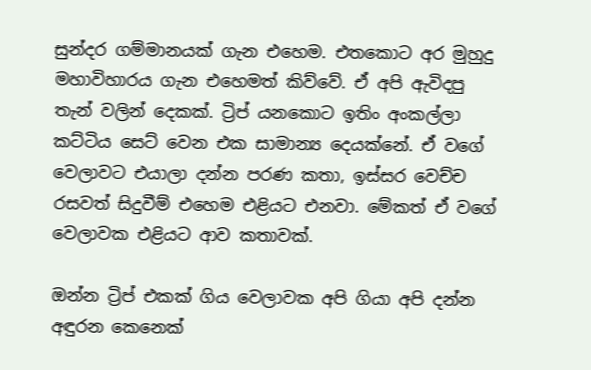සුන්දර ගම්මානයක් ගැන එහෙම. එතකොට අර මුහුදු මහාවිහාරය ගැන එහෙමත් කිව්වේ. ඒ අපි ඇවිදපු තැන් වලින් දෙකක්. ට්‍රිප් යනකොට ඉතිං අංකල්ලා කට්ටිය සෙට් වෙන එක සාමාන්‍ය දෙයක්නේ. ඒ වගේ වෙලාවට එයාලා දන්න පරණ කතා, ඉස්සර වෙච්ච රසවත් සිදුවීම් එහෙම එළියට එනවා. මේකත් ඒ වගේ වෙලාවක එළියට ආව කතාවක්.

ඔන්න ට්‍රිප් එකක් ගිය වෙලාවක අපි ගියා අපි දන්න අඳුරන කෙනෙක්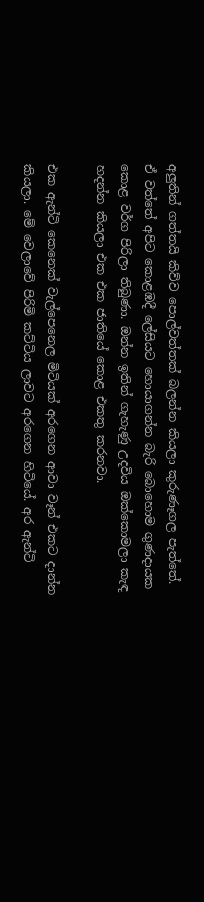අලුතින් ගත්තයි කිව්ව පොල්වත්තක් බලන්න කියලා කුරුණෑගල පැත්තේ. ඒ වත්තේ අපිට කොළඹදී ලේසියට හොයාගන්න බැරි බොහොම ගුණදායක කොළ වර්ග පිරිලා තිබුණා. ඔන්න ඉතින් ගැහැණු උදවිය ඔක්කොමලා කැඳ හදන්න කියලා එක එක ජාතියේ කොළ එකතු කරනවා.

එක ඇන්ටි කෙනෙක් වැල්පෙනෙල මිටියක් අරගෙන ආවා වෑන් එකට දාන්න කියලා. මේ වෙලාවේ පිරිමි කට්ටිය ලාවට අරගෙන හිටියේ. අර ඇන්ටි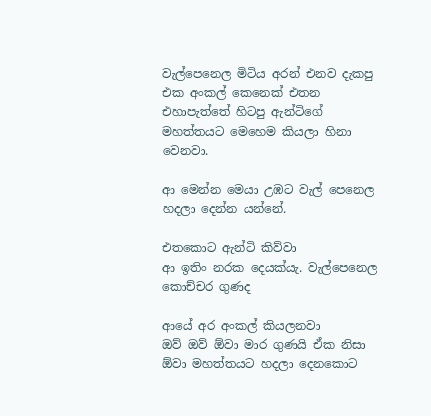වැල්පෙනෙල මිටිය අරන් එනව දැකපු එක අංකල් කෙනෙක් එතන එහාපැත්තේ හිටපු ඇන්ටිගේ මහත්තයට මෙහෙම කියලා හිනා වෙනවා.

ආ මෙන්න මෙයා උඹට වැල් පෙනෙල හදලා දෙන්න යන්නේ.

එතකොට ඇන්ටි කිව්වා
ආ ඉතිං නරක දෙයක්යැ. වැල්පෙනෙල කොච්චර ගුණද

ආයේ අර අංකල් කියලනවා
ඔව් ඔව් ඕවා මාර ගුණයි ඒක නිසා ඕවා මහත්තයට හදලා දෙනකොට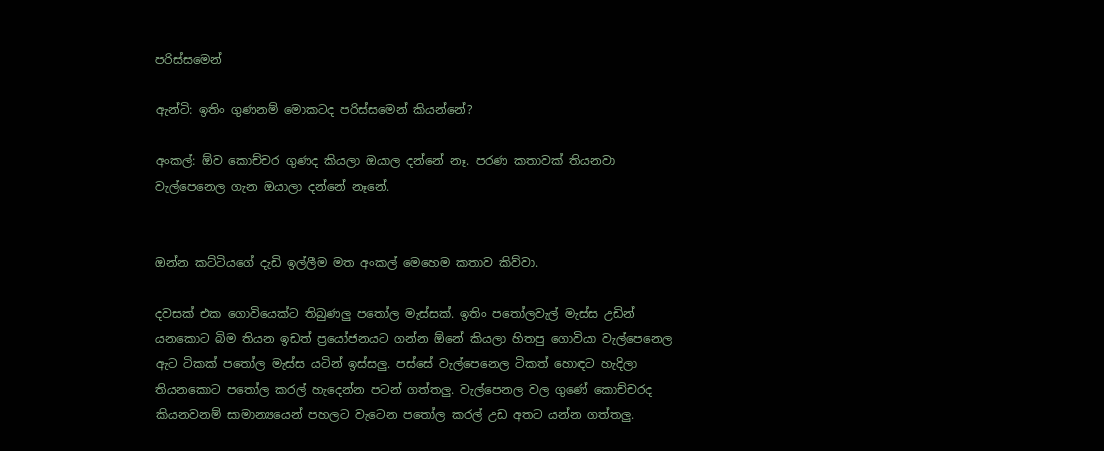පරිස්සමෙන්

ඇන්ටි: ඉතිං ගුණනම් මොකටද පරිස්සමෙන් කියන්නේ?

අංකල්: ඕව කොච්චර ගුණද කියලා ඔයාල දන්නේ නෑ. පරණ කතාවක් තියනවා වැල්පෙනෙල ගැන ඔයාලා දන්නේ නෑනේ.


ඔන්න කට්ටියගේ දැඩි ඉල්ලීම මත අංකල් මෙහෙම කතාව කිව්වා.

දවසක් එක ගොවියෙක්ට තිබුණලු පතෝල මැස්සක්. ඉතිං පතෝලවැල් මැස්ස උඩින් යනකොට බිම තියන ඉඩත් ප්‍රයෝජනයට ගන්න ඕනේ කියලා හිතපු ගොවියා වැල්පෙනෙල ඇට ටිකක් පතෝල මැස්ස යටින් ඉස්සලු. පස්සේ වැල්පෙනෙල ටිකත් හොඳට හැදිලා තියනකොට පතෝල කරල් හැදෙන්න පටන් ගත්තලු. වැල්පෙනල වල ගුණේ කොච්චරද කියනවනම් සාමාන්‍යයෙන් පහලට වැටෙන පතෝල කරල් උඩ අතට යන්න ගත්තලු.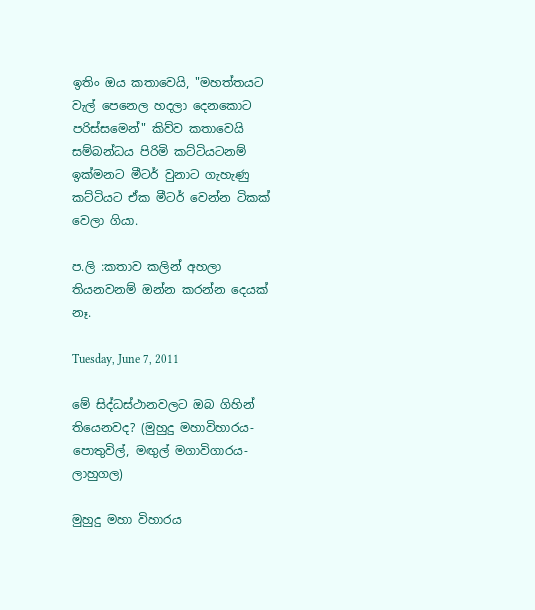ඉතිං ඔය කතාවෙයි, "මහත්තයට වැල් පෙනෙල හදලා දෙනකොට පරිස්සමෙන්" කිව්ව කතාවෙයි සම්බන්ධය පිරිමි කට්ටියටනම් ඉක්මනට මීටර් වුනාට ගැහැණු කට්ටියට ඒක මීටර් වෙන්න ටිකක් වෙලා ගියා.

ප.ලි :කතාව කලින් අහලා තියනවනම් ඔන්න කරන්න දෙයක් නෑ.

Tuesday, June 7, 2011

මේ සිද්ධස්ථානවලට ඔබ ගිහින් තියෙනවද? (මුහුදු මහාවිහාරය-පොතුවිල්, මඟුල් මගාවිගාරය-ලාහුගල)

මුහුදු මහා විහාරය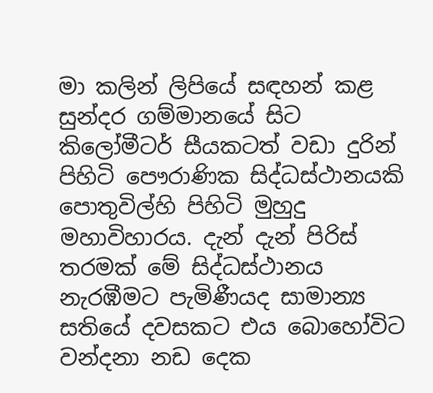මා කලින් ලිපියේ සඳහන් කළ සුන්දර ගම්මානයේ සිට කිලෝමීටර් සීයකටත් වඩා දුරින් පිහිටි පෞරාණික සිද්ධස්ථානයකි පොතුවිල්හි පිහිටි මුහුදු මහාවිහාරය. දැන් දැන් පිරිස් තරමක් මේ සිද්ධස්ථානය නැරඹීමට පැමිණීයද සාමාන්‍ය සතියේ දවසකට එය බොහෝවිට වන්දනා නඩ දෙක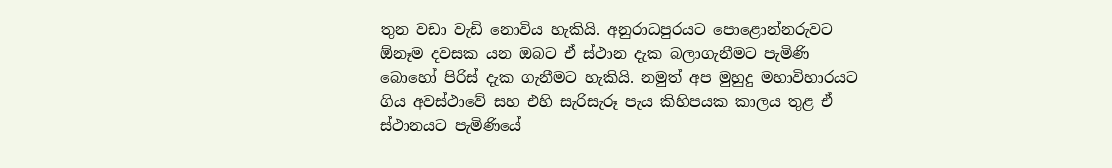තුන වඩා වැඩි නොවිය හැකියි. අනුරාධපුරයට පොළොන්නරුවට ඕනෑම දවසක යන ඔබට ඒ ස්ථාන දැක බලාගැනීමට පැමිණි බොහෝ පිරිස් දැක ගැනීමට හැකියි. නමුත් අප මුහුදු මහාවිහාරයට ගිය අවස්ථාවේ සහ එහි සැරිසැරූ පැය කිහිපයක කාලය තුළ ඒ ස්ථානයට පැමිණියේ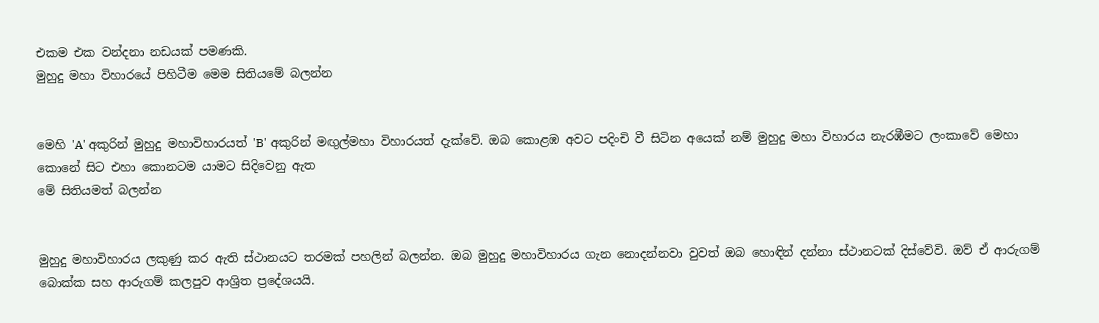එකම එක වන්දනා නඩයක් පමණකි.
මුහුදු මහා විහාරයේ පිහිටීම මෙම සිතියමේ බලන්න


මෙහි 'A' අකුරින් මුහුදු මහාවිහාරයත් 'B' අකුරින් මඟුල්මහා විහාරයත් දැක්වේ. ඔබ කොළඹ අවට පදිංචි වී සිටින අයෙක් නම් මුහුදු මහා විහාරය නැරඹීමට ලංකාවේ මෙහා කොනේ සිට එහා කොනටම යාමට සිදිවෙනු ඇත
මේ සිතියමත් බලන්න


මුහුදු මහාවිහාරය ලකුණු කර ඇති ස්ථානයට තරමක් පහලින් බලන්න. ඔබ මුහුදු මහාවිහාරය ගැන නොදන්නවා වුවත් ඔබ හොඳින් දන්නා ස්ථානටක් දිස්වේවි. ඔව් ඒ ආරුගම් බොක්ක සහ ආරුගම් කලපුව ආශ්‍රිත ප්‍රදේශයයි.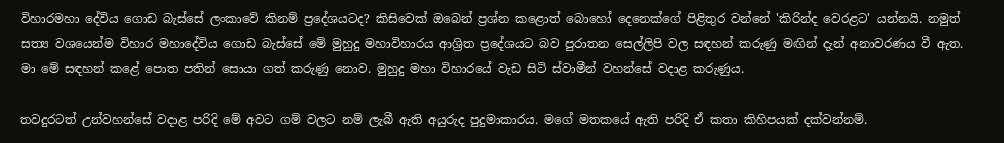විහාරමහා දේවිය ගොඩ බැස්සේ ලංකාවේ කිනම් ප්‍රදේශයටද? කිසිවෙක් ඔබෙන් ප්‍රශ්න කළොත් බොහෝ දෙනෙක්ගේ පිළිතුර වන්නේ 'කිරින්ද වෙරළට' යන්නයි. නමුත් සත්‍ය වශයෙන්ම විහාර මහාදේවිය ගොඩ බැස්සේ මේ මුහුදු මහාවිහාරය ආශ්‍රිත ප්‍රදේශයට බව පුරාතන සෙල්ලිපි වල සඳහන් කරුණු මඟින් දැන් අනාවරණය වී ඇත. මා මේ සඳහන් කළේ පොත පතින් සොයා ගත් කරුණු නොව. මුහුදු මහා විහාරයේ වැඩ සිටි ස්වාමීන් වහන්සේ වදාළ කරුණුය.

තවදුරටත් උන්වහන්සේ වදාළ පරිදි මේ අවට ගම් වලට නම් ලැබී ඇති අයුරුද පුදුමාකාරය. මගේ මතකයේ ඇති පරිදි ඒ කතා කිහිපයක් දක්වන්නම්.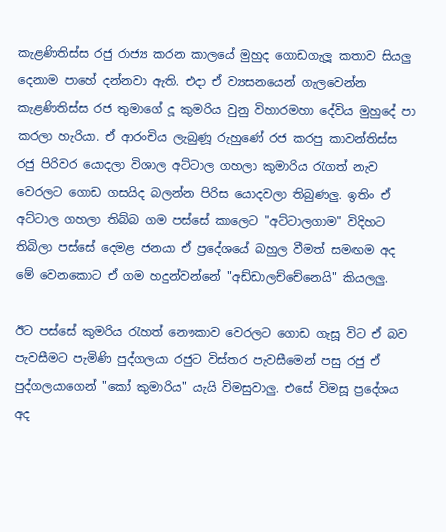කැළණිතිස්ස රජු රාජ්‍ය කරන කාලයේ මුහුද ගොඩගැලූ කතාව සියලු දෙනාම පාහේ දන්නවා ඇති. එදා ඒ ව්‍යසනයෙන් ගැලවෙන්න කැළණිතිස්ස රජ තුමාගේ දූ කුමරිය වුනු විහාරමහා දේවිය මුහුදේ පා කරලා හැරියා. ඒ ආරංචිය ලැබුණූ රුහුණේ රජ කරපු කාවන්තිස්ස රජු පිරිවර යොදලා විශාල අට්ටාල ගහලා කුමාරිය රැගත් නැව වෙරලට ගොඩ ගසයිද බලන්න පිරිස යොදවලා තිබුණලු. ඉතිං ඒ අට්ටාල ගහලා තිබ්බ ගම පස්සේ කාලෙට "අට්ටාලගාම" විදිහට තිබිලා පස්සේ දෙමළ ජනයා ඒ ප්‍රදේශයේ බහුල වීමත් සමඟම අද මේ වෙනකොට ඒ ගම හදුන්වන්නේ "අඩ්ඩාලච්චේනෙයි" කියලලු.

ඊට පස්සේ කුමරිය රැහත් නෞකාව වෙරලට ගොඩ ගැසූ විට ඒ බව පැවසීමට පැමිණි පුද්ගලයා රජුට විස්තර පැවසීමෙන් පසු රජු ඒ පුද්ගලයාගෙන් "කෝ කුමාරිය" යැයි විමසුවාලු. එසේ විමසූ ප්‍රදේශය අද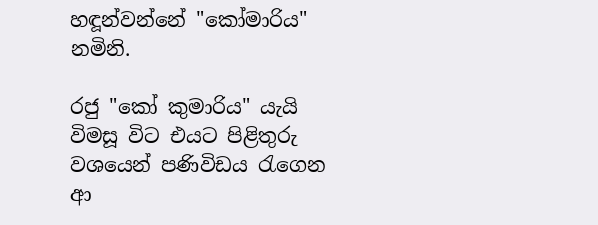හඳූන්වන්නේ "කෝමාරිය" නමිනි.

රජු "කෝ කුමාරිය" යැයි විමසූ විට එයට පිළිතුරු වශයෙන් පණිවිඩය රැගෙන ආ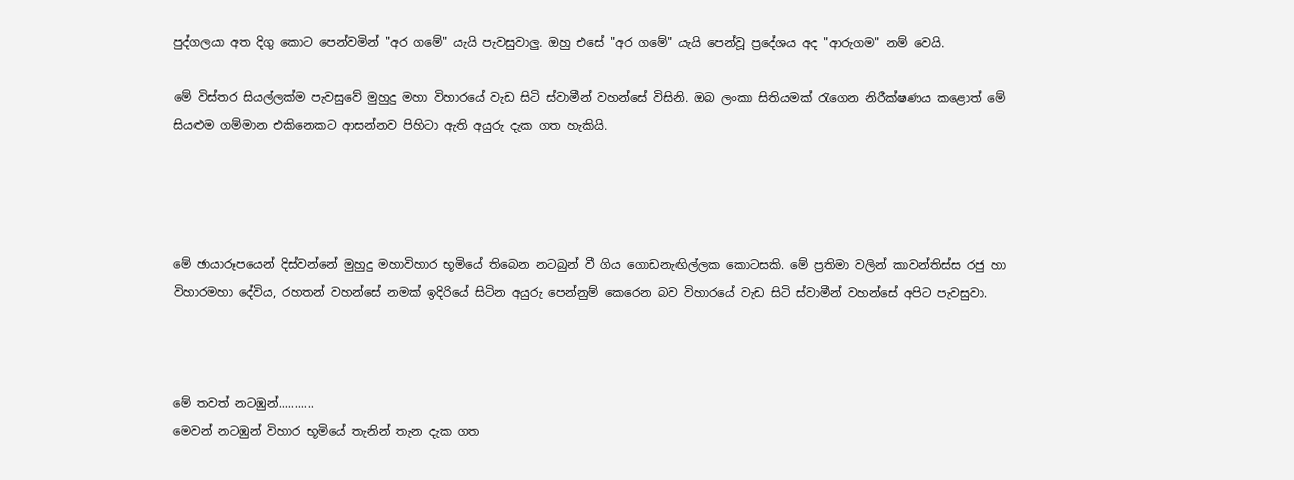පුද්ගලයා අත දිගු කොට පෙන්වමින් "අර ගමේ" යැයි පැවසුවාලු. ඔහු එසේ "අර ගමේ" යැයි පෙන්වූ ප්‍රදේශය අද "ආරුගම" නම් වෙයි.

මේ විස්තර සියල්ලක්ම පැවසුවේ මුහුදු මහා විහාරයේ වැඩ සිටි ස්වාමීන් වහන්සේ විසිනි. ඔබ ලංකා සිතියමක් රැගෙන නිරීක්ෂණය කළොත් මේ සියළුම ගම්මාන එකිනෙකට ආසන්නව පිහිටා ඇති අයුරු දැක ගත හැකියි.




මේ ඡායාරූපයෙන් දිස්වන්නේ මුහුදු මහාවිහාර භූමියේ තිබෙන නටබුන් වී ගිය ගොඩනැඟිල්ලක කොටසකි. මේ ප්‍රතිමා වලින් කාවන්තිස්ස රජු හා විහාරමහා දේවිය, රහතන් වහන්සේ නමක් ඉදිරියේ සිටින අයුරු පෙන්නුම් කෙරෙන බව විහාරයේ වැඩ සිටි ස්වාමීන් වහන්සේ අපිට පැවසුවා.



මේ තවත් නටඹුන්...........
මෙවන් නටඹුන් විහාර භූමියේ තැනින් තැන දැක ගත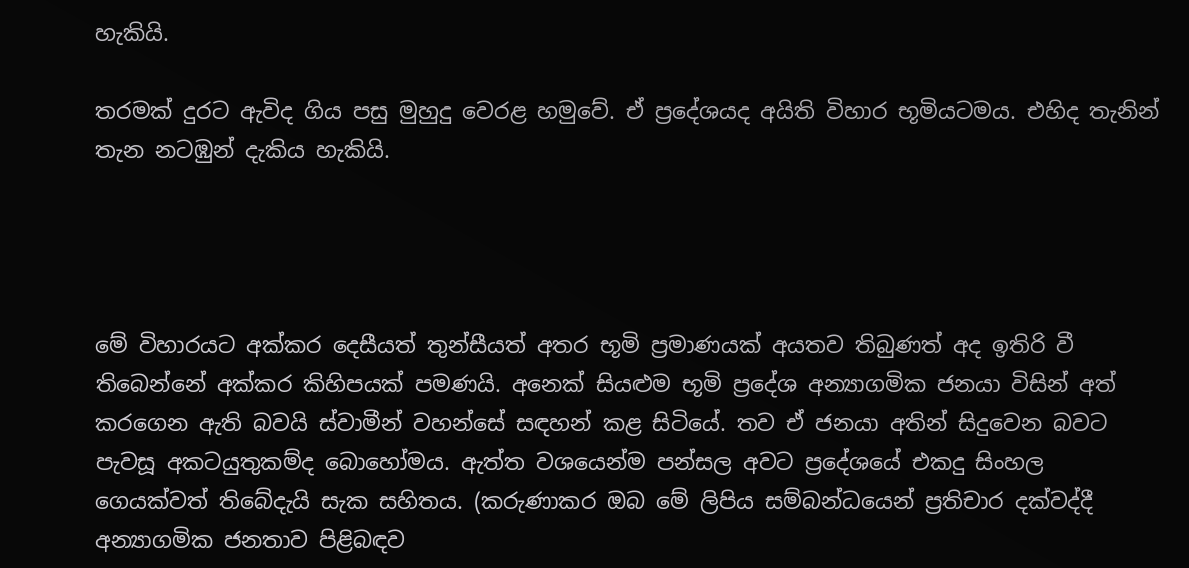හැකියි.

තරමක් දුරට ඇවිද ගිය පසු මුහුදු වෙරළ හමුවේ. ඒ ප්‍රදේශයද අයිති විහාර භූමියටමය. එහිද තැනින් තැන නටඹුන් දැකිය හැකියි.




මේ විහාරයට අක්කර දෙසීයත් තුන්සීයත් අතර භූමි ප්‍රමාණයක් අයතව තිබුණත් අද ඉතිරි වී තිබෙන්නේ අක්කර කිහිපයක් පමණයි. අනෙක් සියළුම භූමි ප්‍රදේශ අන්‍යාගමික ජනයා විසින් අත් කරගෙන ඇති බවයි ස්වාමීන් වහන්සේ සඳහන් කළ සිටියේ. තව ඒ ජනයා අතින් සිදුවෙන බවට පැවසූ අකටයුතුකම්ද බොහෝමය. ඇත්ත වශයෙන්ම පන්සල අවට ප්‍රදේශයේ එකදු සිංහල ගෙයක්වත් තිබේදැයි සැක සහිතය. (කරුණාකර ඔබ මේ ලිපිය සම්බන්ධයෙන් ප්‍රතිචාර දක්වද්දී අන්‍යාගමික ජනතාව පිළිබඳව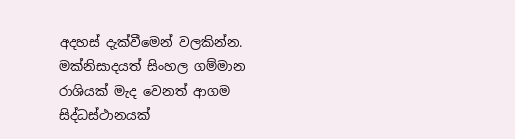අදහස් දැක්වීමෙන් වලකින්න. මක්නිසාදයත් සිංහල ගම්මාන රාශියක් මැද වෙනත් ආගම සිද්ධස්ථානයක්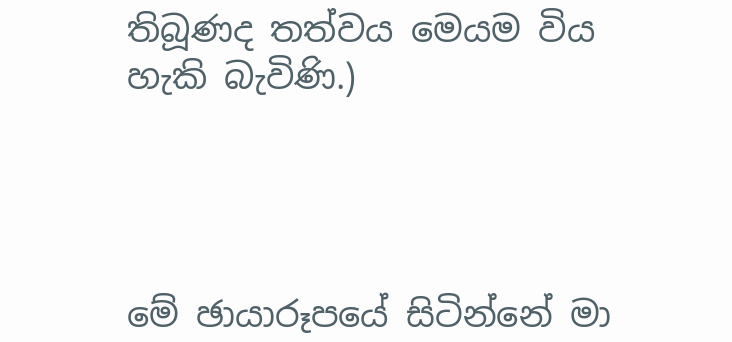තිබූණද තත්වය මෙයම විය හැකි බැවිණි.)




මේ ඡායාරූපයේ සිටින්නේ මා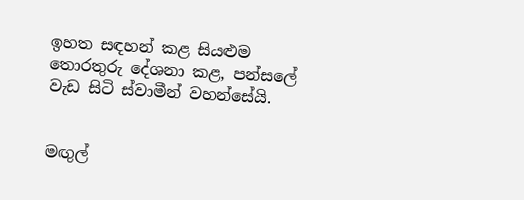ඉහත සඳහන් කළ සියළුම තොරතුරු දේශනා කළ, පන්සලේ වැඩ සිටි ස්වාමීන් වහන්සේයි.


මඟුල්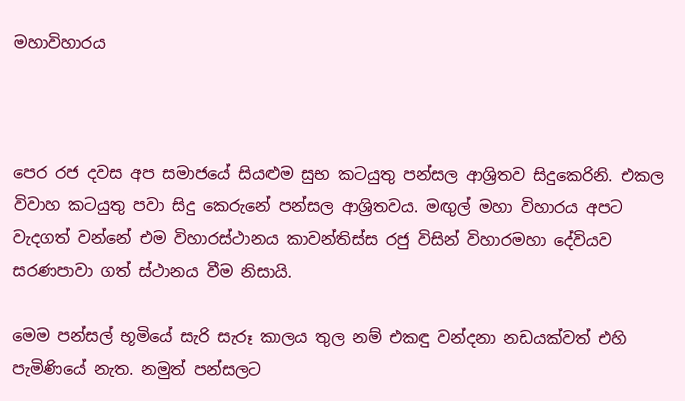මහාවිහාරය



පෙර රජ දවස අප සමාජයේ සියළුම සුභ කටයුතු පන්සල ආශ්‍රිතව සිදුකෙරිනි. එකල විවාහ කටයුතු පවා සිදු කෙරුනේ පන්සල ආශ්‍රිතවය. මඟුල් මහා විහාරය අපට වැදගත් වන්නේ එම විහාරස්ථානය කාවන්තිස්ස රජු විසින් විහාරමහා දේවියව සරණපාවා ගත් ස්ථානය වීම නිසායි.

මෙම පන්සල් භූමියේ සැරි සැරූ කාලය තුල නම් එකඳු වන්දනා නඩයක්වත් එහි පැමිණියේ නැත. නමුත් පන්සලට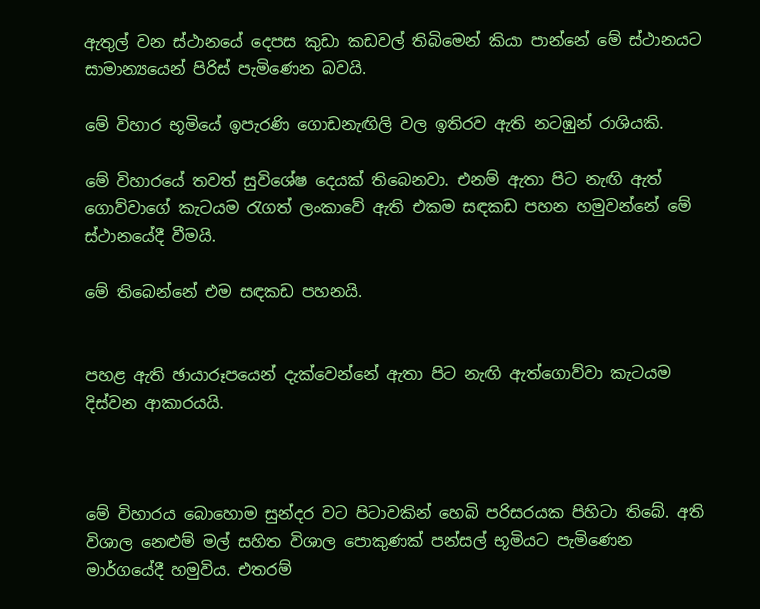ඇතුල් වන ස්ථානයේ දෙපස කුඩා කඩවල් තිබිමෙන් කියා පාන්නේ මේ ස්ථානයට සාමාන්‍යයෙන් පිරිස් පැමිණෙන බවයි.

මේ විහාර භූමියේ ඉපැරණි ගොඩනැඟිලි වල ඉතිරව ඇති නටඹුන් රාශියකි.

මේ විහාරයේ තවත් සුවිශේෂ දෙයක් තිබෙනවා. එනම් ඇතා පිට නැඟි ඇත් ගොව්වාගේ කැටයම රැගත් ලංකාවේ ඇති එකම සඳකඩ පහන හමුවන්නේ මේ ස්ථානයේදී වීමයි.

මේ තිබෙන්නේ එම සඳකඩ පහනයි.


පහළ ඇති ඡායාරූපයෙන් දැක්වෙන්නේ ඇතා පිට නැඟි ඇත්ගොව්වා කැටයම දිස්වන ආකාරයයි.



මේ විහාරය බොහොම සුන්දර වට පිටාවකින් හෙබි පරිසරයක පිහිටා තිබේ. අති විශාල නෙළුම් මල් සහිත විශාල පොකුණක් පන්සල් භූමියට පැමිණෙන මාර්ගයේදී හමුවිය. එතරම්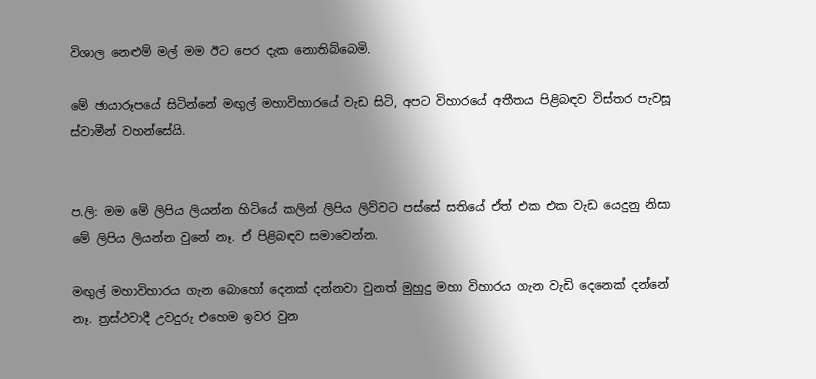විශාල නෙළුම් මල් මම ඊට පෙර දැක නොතිබ්බෙමි.

මේ ඡායාරූපයේ සිටින්නේ මඟුල් මහාවිහාරයේ වැඩ සිටි, අපට විහාරයේ අතීතය පිළිබඳව විස්තර පැවසූ ස්වාමීන් වහන්සේයි.


ප.ලි: මම මේ ලිපිය ලියන්න හිටියේ කලින් ලිපිය ලිව්වට පස්සේ සතියේ ඒත් එක එක වැඩ යෙදුනු නිසා මේ ලිපිය ලියන්න වුනේ නෑ. ඒ පිළිබඳව සමාවෙන්න.

මඟුල් මහාවිහාරය ගැන බොහෝ දෙනක් දන්නවා වුනත් මුහුදු මහා විහාරය ගැන වැඩි දෙනෙක් දන්නේ නෑ. ත්‍රස්ථවාදී උවදුරු එහෙම ඉවර වුන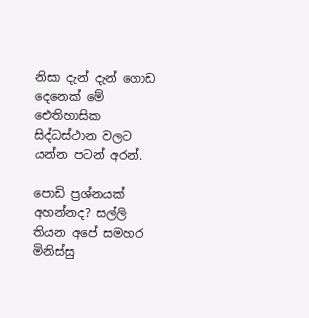නිසා දැන් දැන් ගොඩ දෙනෙක් මේ ඓතිහාසික සිද්ධස්‍ථාන වලට යන්න පටන් අරන්.

පොඩි ප්‍රශ්නයක් අහන්නද? සල්ලි තියන අපේ සමහර මිනිස්සු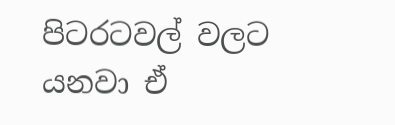පිටරටවල් වලට යනවා ඒ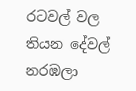රටවල් වල තියන දේවල් නරඹලා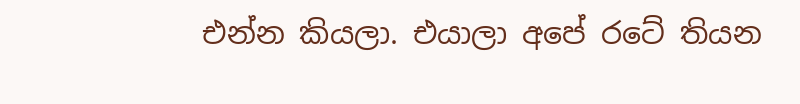එන්න කියලා. එයාලා අපේ රටේ තියන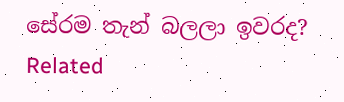සේරම තැන් බලලා ඉවරද?
Related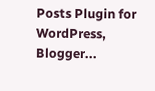Posts Plugin for WordPress, Blogger...